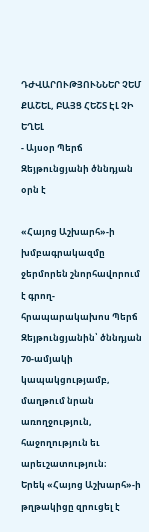ԴԺՎԱՐՈՒԹՅՈՒՆՆԵՐ ՉԵՄ ՔԱՇԵԼ, ԲԱՅՑ ՀԵՇՏ ԷԼ ՉԻ ԵՂԵԼ
- Այսօր Պերճ Զեյթունցյանի ծննդյան օրն է

«Հայոց Աշխարհ»-ի խմբագրակազմը ջերմորեն շնորհավորում է գրող-հրապարակախոս Պերճ Զեյթունցյանին՝ ծննդյան 70-ամյակի կապակցությամբ, մաղթում նրան առողջություն, հաջողություն եւ արեւշատություն։
Երեկ «Հայոց Աշխարհ»-ի թղթակիցը զրուցել է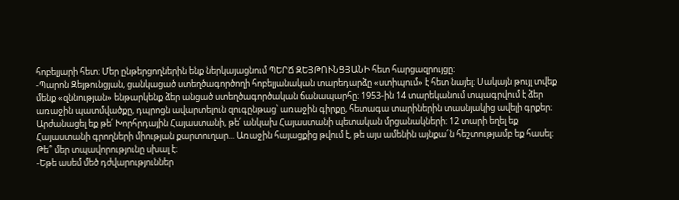հոբելյարի հետ։ Մեր ընթերցողներին ենք ներկայացնում ՊԵՐՃ ԶԵՅԹՈՒՆՑՅԱՆԻ հետ հարցազրույցը։
-Պարոն Զեյթունցյան, ցանկացած ստեղծագործողի հոբելյանական տարեդարձը «ստիպում» է հետ նայել։ Սակայն թույլ տվեք մենք «զննության» ենթարկենք ձեր անցած ստեղծագործական ճանապարհը։ 1953-ին 14 տարեկանում տպագրվում է ձեր առաջին պատմվածքը, դպրոցն ավարտելուն զուգընթաց՝ առաջին գիրքը, հետագա տարիներին տասնյակից ավելի գրքեր։
Արժանացել եք թե՛ Խորհրդային Հայաստանի, թե՛ անկախ Հայաստանի պետական մրցանակների։ 12 տարի եղել եք Հայաստանի գրողների միության քարտուղար... Առաջին հայացքից թվում է, թե այս ամենին այնքա՜ն հեշտությամբ եք հասել։ Թե՞ մեր տպավորությունը սխալ է։
-Եթե ասեմ մեծ դժվարություններ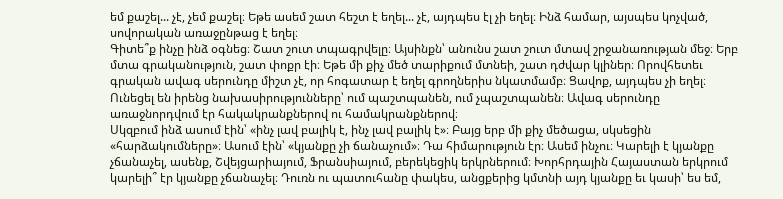եմ քաշել... չէ, չեմ քաշել։ Եթե ասեմ շատ հեշտ է եղել... չէ, այդպես էլ չի եղել։ Ինձ համար, այսպես կոչված, սովորական առաջընթաց է եղել։
Գիտե՞ք ինչը ինձ օգնեց։ Շատ շուտ տպագրվելը։ Այսինքն՝ անունս շատ շուտ մտավ շրջանառության մեջ։ Երբ մտա գրականություն, շատ փոքր էի։ Եթե մի քիչ մեծ տարիքում մտնեի, շատ դժվար կլիներ։ Որովհետեւ գրական ավագ սերունդը միշտ չէ, որ հոգատար է եղել գրողներիս նկատմամբ։ Ցավոք, այդպես չի եղել։ Ունեցել են իրենց նախասիրությունները՝ ում պաշտպանեն, ում չպաշտպանեն։ Ավագ սերունդը առաջնորդվում էր հակակրանքներով ու համակրանքներով։
Սկզբում ինձ ասում էին՝ «ինչ լավ բալիկ է, ինչ լավ բալիկ է»։ Բայց երբ մի քիչ մեծացա, սկսեցին «հարձակումները»։ Ասում էին՝ «կյանքը չի ճանաչում»։ Դա հիմարություն էր։ Ասեմ ինչու։ Կարելի է կյանքը չճանաչել, ասենք, Շվեյցարիայում, Ֆրանսիայում, բերեկեցիկ երկրներում։ Խորհրդային Հայաստան երկրում կարելի՞ էր կյանքը չճանաչել։ Դուռն ու պատուհանը փակես, անցքերից կմտնի այդ կյանքը եւ կասի՝ ես եմ,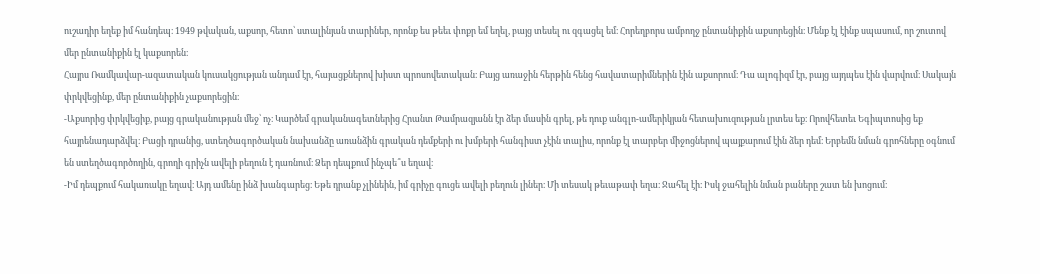ուշադիր եղեք իմ հանդեպ։ 1949 թվական, աքսոր, հետո՝ ստալինյան տարիներ, որոնք ես թեեւ փոքր եմ եղել, բայց տեսել ու զգացել եմ։ Հորեղբորս ամբողջ ընտանիքին աքսորեցին։ Մենք էլ էինք սպասում, որ շուտով մեր ընտանիքին էլ կաքսորեն։
Հայրս Ռամկավար-ազատական կուսակցության անդամ էր, հայացքներով խիստ պրոսովետական։ Բայց առաջին հերթին հենց հավատարիմներին էին աքսորում։ Դա ալոգիզմ էր, բայց այդպես էին վարվում։ Սակայն փրկվեցինք, մեր ընտանիքին չաքսորեցին։
-Աքսորից փրկվեցիք, բայց գրականության մեջ՝ ոչ։ Կարծեմ գրականագետներից Հրանտ Թամրազյանն էր ձեր մասին գրել, թե դուք անգլո-ամերիկյան հետախուզության լրտես եք։ Որովհետեւ Եգիպտոսից եք հայրենադարձվել։ Բացի դրանից, ստեղծագործական նախանձը առանձին գրական դեմքերի ու խմբերի հանգիստ չէին տալիս, որոնք էլ տարբեր միջոցներով պայքարում էին ձեր դեմ։ Երբեմն նման գրոհները օգնում են ստեղծագործողին, գրողի գրիչն ավելի բեղուն է դառնում։ Ձեր դեպքում ինչպե՞ս եղավ։
-Իմ դեպքում հակառակը եղավ։ Այդ ամենը ինձ խանգարեց։ Եթե դրանք չլինեին, իմ գրիչը գուցե ավելի բեղուն լիներ։ Մի տեսակ թեւաթափ եղա։ Ջահել էի։ Իսկ ջահելին նման բաները շատ են խոցում։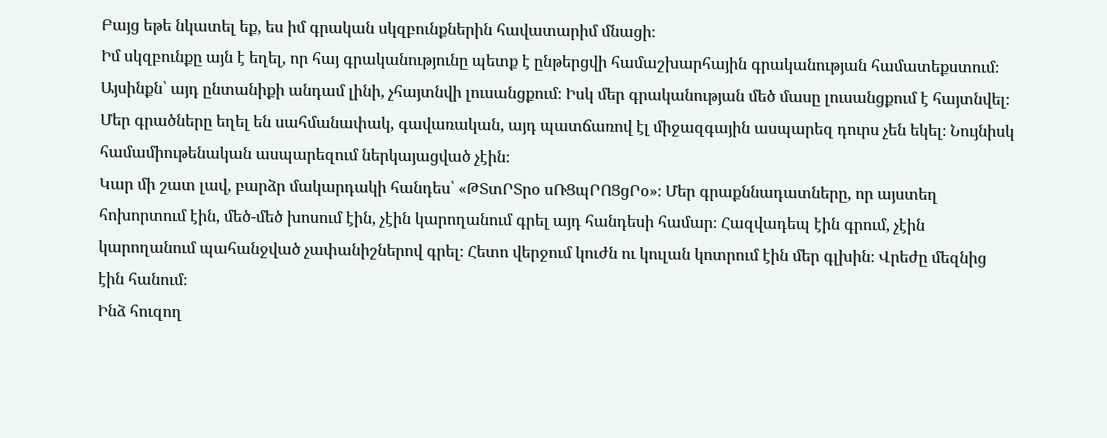Բայց եթե նկատել եք, ես իմ գրական սկզբունքներին հավատարիմ մնացի։
Իմ սկզբունքը այն է եղել, որ հայ գրականությունը պետք է ընթերցվի համաշխարհային գրականության համատեքստում։ Այսինքն՝ այդ ընտանիքի անդամ լինի, չհայտնվի լուսանցքում։ Իսկ մեր գրականության մեծ մասը լուսանցքում է հայտնվել։ Մեր գրածները եղել են սահմանափակ, գավառական, այդ պատճառով էլ միջազգային ասպարեզ դուրս չեն եկել։ Նույնիսկ համամիութենական ասպարեզում ներկայացված չէին։
Կար մի շատ լավ, բարձր մակարդակի հանդես՝ «ԹՏտՐՏրօ սՌՑպՐՈՑցՐօ»։ Մեր գրաքննադատները, որ այստեղ հոխորտում էին, մեծ-մեծ խոսում էին, չէին կարողանում գրել այդ հանդեսի համար։ Հազվադեպ էին գրում, չէին կարողանում պահանջված չափանիշներով գրել։ Հետո վերջում կուժն ու կուլան կոտրում էին մեր գլխին։ Վրեժը մեզնից էին հանում։
Ինձ հուզող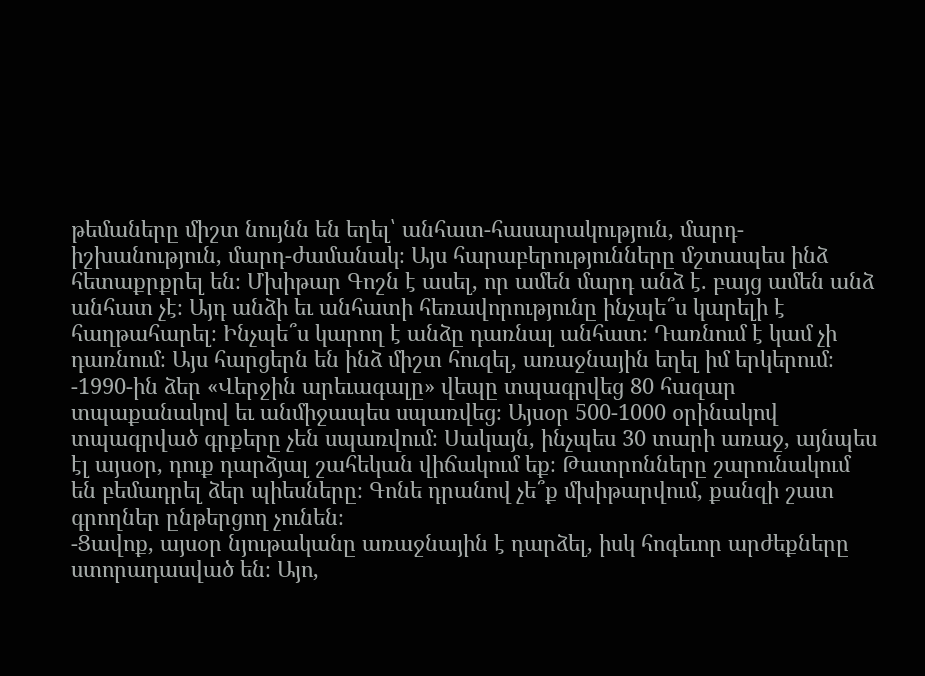թեմաները միշտ նույնն են եղել՝ անհատ-հասարակություն, մարդ-իշխանություն, մարդ-ժամանակ։ Այս հարաբերությունները մշտապես ինձ հետաքրքրել են։ Մխիթար Գոշն է ասել, որ ամեն մարդ անձ է. բայց ամեն անձ անհատ չէ։ Այդ անձի եւ անհատի հեռավորությունը ինչպե՞ս կարելի է հաղթահարել։ Ինչպե՞ս կարող է անձը դառնալ անհատ։ Դառնում է կամ չի դառնում։ Այս հարցերն են ինձ միշտ հուզել, առաջնային եղել իմ երկերում։
-1990-ին ձեր «Վերջին արեւագալը» վեպը տպագրվեց 80 հազար տպաքանակով եւ անմիջապես սպառվեց։ Այսօր 500-1000 օրինակով տպագրված գրքերը չեն սպառվում։ Սակայն, ինչպես 30 տարի առաջ, այնպես էլ այսօր, դուք դարձյալ շահեկան վիճակում եք։ Թատրոնները շարունակում են բեմադրել ձեր պիեսները։ Գոնե դրանով չե՞ք մխիթարվում, քանզի շատ գրողներ ընթերցող չունեն։
-Ցավոք, այսօր նյութականը առաջնային է դարձել, իսկ հոգեւոր արժեքները ստորադասված են։ Այո,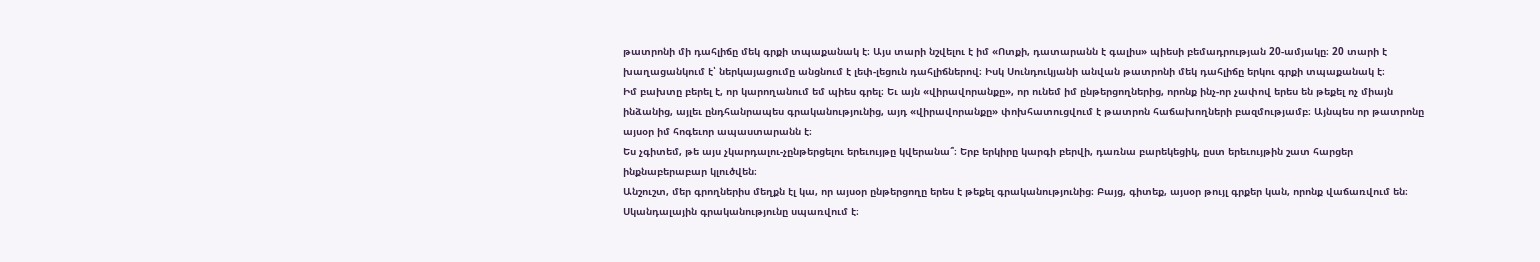թատրոնի մի դահլիճը մեկ գրքի տպաքանակ է։ Այս տարի նշվելու է իմ «Ոտքի, դատարանն է գալիս» պիեսի բեմադրության 20-ամյակը։ 20 տարի է խաղացանկում է՝ ներկայացումը անցնում է լեփ-լեցուն դահլիճներով։ Իսկ Սունդուկյանի անվան թատրոնի մեկ դահլիճը երկու գրքի տպաքանակ է։
Իմ բախտը բերել է, որ կարողանում եմ պիես գրել։ Եւ այն «վիրավորանքը», որ ունեմ իմ ընթերցողներից, որոնք ինչ-որ չափով երես են թեքել ոչ միայն ինձանից, այլեւ ընդհանրապես գրականությունից, այդ «վիրավորանքը» փոխհատուցվում է թատրոն հաճախողների բազմությամբ։ Այնպես որ թատրոնը այսօր իմ հոգեւոր ապաստարանն է։
Ես չգիտեմ, թե այս չկարդալու-չընթերցելու երեւույթը կվերանա՞։ Երբ երկիրը կարգի բերվի, դառնա բարեկեցիկ, ըստ երեւույթին շատ հարցեր ինքնաբերաբար կլուծվեն։
Անշուշտ, մեր գրողներիս մեղքն էլ կա, որ այսօր ընթերցողը երես է թեքել գրականությունից։ Բայց, գիտեք, այսօր թույլ գրքեր կան, որոնք վաճառվում են։ Սկանդալային գրականությունը սպառվում է։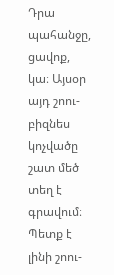Դրա պահանջը, ցավոք, կա։ Այսօր այդ շոու-բիզնես կոչվածը շատ մեծ տեղ է գրավում։ Պետք է լինի շոու-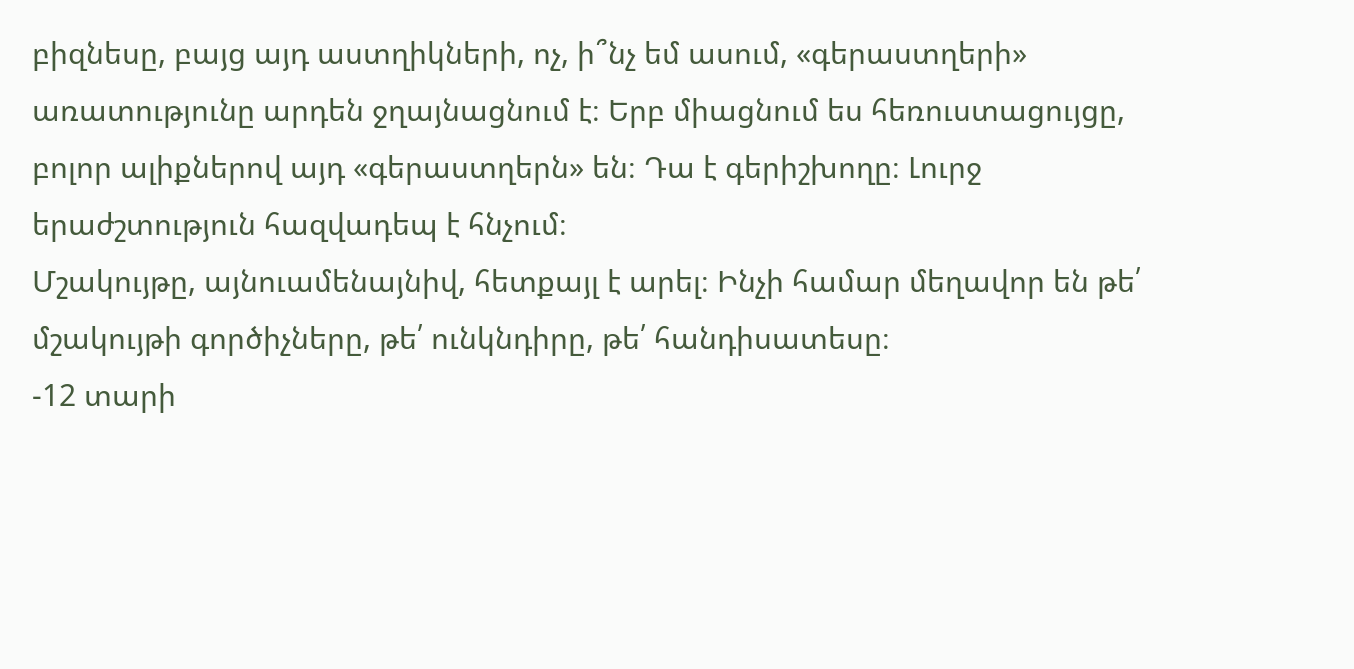բիզնեսը, բայց այդ աստղիկների, ոչ, ի՞նչ եմ ասում, «գերաստղերի» առատությունը արդեն ջղայնացնում է։ Երբ միացնում ես հեռուստացույցը, բոլոր ալիքներով այդ «գերաստղերն» են։ Դա է գերիշխողը։ Լուրջ երաժշտություն հազվադեպ է հնչում։
Մշակույթը, այնուամենայնիվ, հետքայլ է արել։ Ինչի համար մեղավոր են թե՛ մշակույթի գործիչները, թե՛ ունկնդիրը, թե՛ հանդիսատեսը։
-12 տարի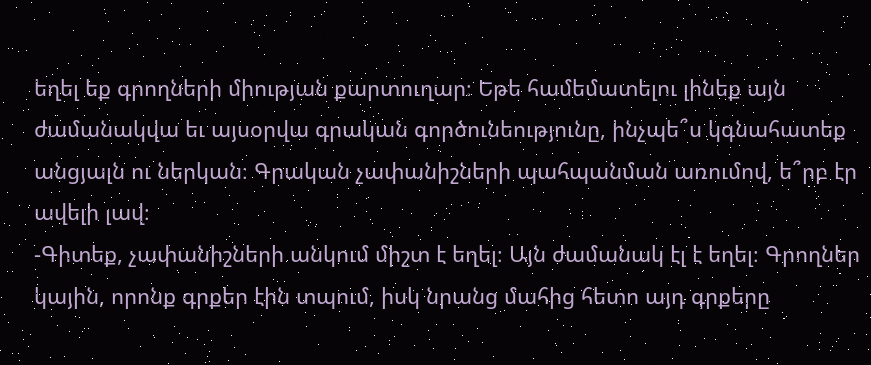եղել եք գրողների միության քարտուղար։ Եթե համեմատելու լինեք այն ժամանակվա եւ այսօրվա գրական գործունեությունը, ինչպե՞ս կգնահատեք անցյալն ու ներկան։ Գրական չափանիշների պահպանման առումով, ե՞րբ էր ավելի լավ։
-Գիտեք, չափանիշների անկում միշտ է եղել։ Այն ժամանակ էլ է եղել։ Գրողներ կային, որոնք գրքեր էին տպում, իսկ նրանց մահից հետո այդ գրքերը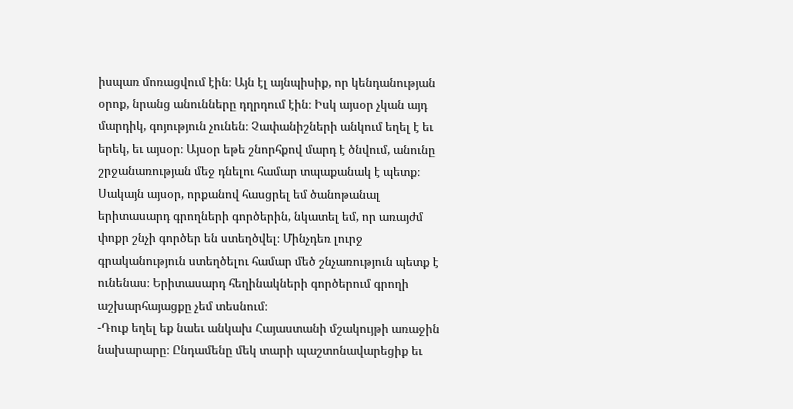իսպառ մոռացվում էին։ Այն էլ այնպիսիք, որ կենդանության օրոք, նրանց անունները դղրդում էին։ Իսկ այսօր չկան այդ մարդիկ, գոյություն չունեն։ Չափանիշների անկում եղել է եւ երեկ, եւ այսօր։ Այսօր եթե շնորհքով մարդ է ծնվում, անունը շրջանառության մեջ դնելու համար տպաքանակ է պետք։
Սակայն այսօր, որքանով հասցրել եմ ծանոթանալ երիտասարդ գրողների գործերին, նկատել եմ, որ առայժմ փոքր շնչի գործեր են ստեղծվել։ Մինչդեռ լուրջ գրականություն ստեղծելու համար մեծ շնչառություն պետք է ունենաս։ Երիտասարդ հեղինակների գործերում գրողի աշխարհայացքը չեմ տեսնում։
-Դուք եղել եք նաեւ անկախ Հայաստանի մշակույթի առաջին նախարարը։ Ընդամենը մեկ տարի պաշտոնավարեցիք եւ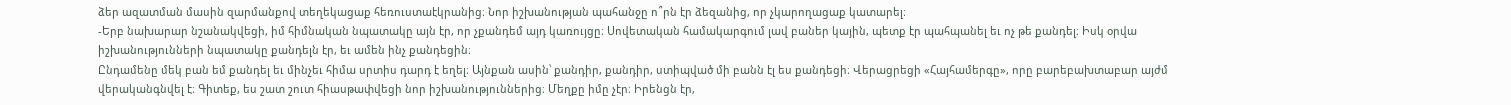ձեր ազատման մասին զարմանքով տեղեկացաք հեռուստաէկրանից։ Նոր իշխանության պահանջը ո՞րն էր ձեզանից, որ չկարողացաք կատարել։
-Երբ նախարար նշանակվեցի, իմ հիմնական նպատակը այն էր, որ չքանդեմ այդ կառույցը։ Սովետական համակարգում լավ բաներ կային, պետք էր պահպանել եւ ոչ թե քանդել։ Իսկ օրվա իշխանությունների նպատակը քանդելն էր, եւ ամեն ինչ քանդեցին։
Ընդամենը մեկ բան եմ քանդել եւ մինչեւ հիմա սրտիս դարդ է եղել։ Այնքան ասին՝ քանդիր, քանդիր, ստիպված մի բանն էլ ես քանդեցի։ Վերացրեցի «Հայհամերգը», որը բարեբախտաբար այժմ վերականգնվել է։ Գիտեք, ես շատ շուտ հիասթափվեցի նոր իշխանություններից։ Մեղքը իմը չէր։ Իրենցն էր,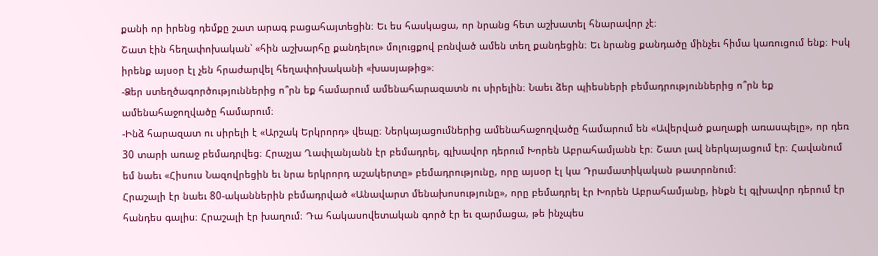քանի որ իրենց դեմքը շատ արագ բացահայտեցին։ Եւ ես հասկացա, որ նրանց հետ աշխատել հնարավոր չէ։
Շատ էին հեղափոխական՝ «հին աշխարհը քանդելու» մոլուցքով բռնված ամեն տեղ քանդեցին։ Եւ նրանց քանդածը մինչեւ հիմա կառուցում ենք։ Իսկ իրենք այսօր էլ չեն հրաժարվել հեղափոխականի «խասյաթից»։
-Ձեր ստեղծագործություններից ո՞րն եք համարում ամենահարազատն ու սիրելին։ Նաեւ ձեր պիեսների բեմադրություններից ո՞րն եք ամենահաջողվածը համարում։
-Ինձ հարազատ ու սիրելի է «Արշակ Երկրորդ» վեպը։ Ներկայացումներից ամենահաջողվածը համարում են «Ավերված քաղաքի առասպելը», որ դեռ 30 տարի առաջ բեմադրվեց։ Հրաչյա Ղափլանյանն էր բեմադրել, գլխավոր դերում Խորեն Աբրահամյանն էր։ Շատ լավ ներկայացում էր։ Հավանում եմ նաեւ «Հիսուս Նազովրեցին եւ նրա երկրորդ աշակերտը» բեմադրությունը, որը այսօր էլ կա Դրամատիկական թատրոնում։
Հրաշալի էր նաեւ 80-ականներին բեմադրված «Անավարտ մենախոսությունը», որը բեմադրել էր Խորեն Աբրահամյանը, ինքն էլ գլխավոր դերում էր հանդես գալիս։ Հրաշալի էր խաղում։ Դա հակասովետական գործ էր եւ զարմացա, թե ինչպես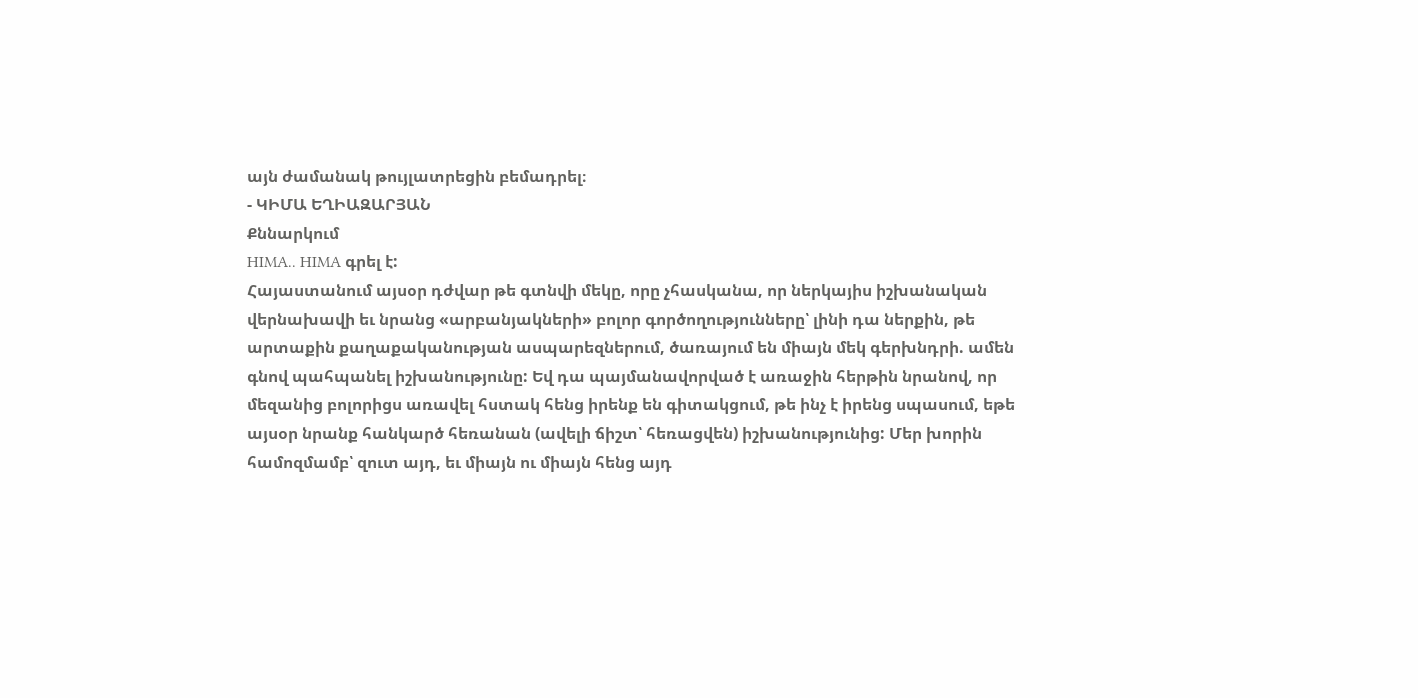այն ժամանակ թույլատրեցին բեմադրել։
- ԿԻՄԱ ԵՂԻԱԶԱՐՅԱՆ
Քննարկում
HIMA.. HIMA գրել է:
Հայաստանում այսօր դժվար թե գտնվի մեկը, որը չհասկանա, որ ներկայիս իշխանական վերնախավի եւ նրանց «արբանյակների» բոլոր գործողությունները՝ լինի դա ներքին, թե արտաքին քաղաքականության ասպարեզներում, ծառայում են միայն մեկ գերխնդրի. ամեն գնով պահպանել իշխանությունը: Եվ դա պայմանավորված է առաջին հերթին նրանով, որ մեզանից բոլորիցս առավել հստակ հենց իրենք են գիտակցում, թե ինչ է իրենց սպասում, եթե այսօր նրանք հանկարծ հեռանան (ավելի ճիշտ՝ հեռացվեն) իշխանությունից: Մեր խորին համոզմամբ՝ զուտ այդ, եւ միայն ու միայն հենց այդ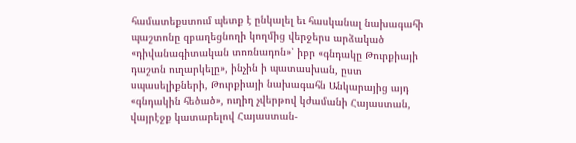համատեքստում պետք է ընկալել եւ հասկանալ նախագահի պաշտոնը զբաղեցնողի կողմից վերջերս արձակած «դիվանագիտական տոռնադոն»՝ իբր «գնդակը Թուրքիայի դաշտն ուղարկելը», ինչին ի պատասխան, ըստ սպասելիքների, Թուրքիայի նախագահն Անկարայից այդ «գնդակին հեծած», ուղիղ չվերթով կժամանի Հայաստան, վայրէջք կատարելով Հայաստան-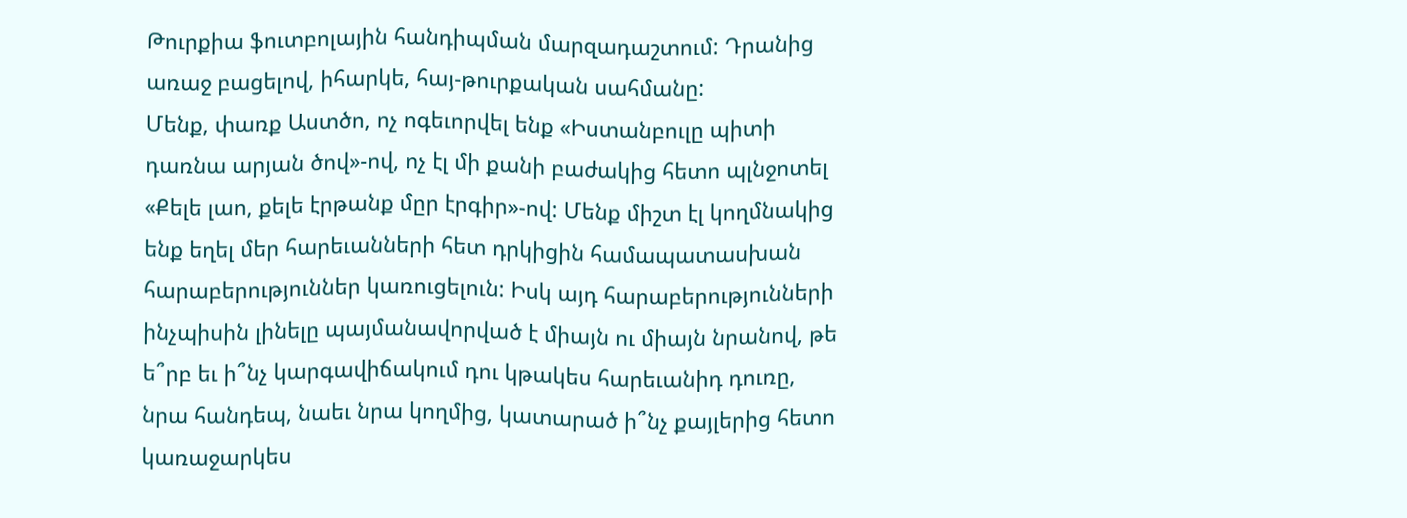Թուրքիա ֆուտբոլային հանդիպման մարզադաշտում: Դրանից առաջ բացելով, իհարկե, հայ-թուրքական սահմանը:
Մենք, փառք Աստծո, ոչ ոգեւորվել ենք «Իստանբուլը պիտի դառնա արյան ծով»-ով, ոչ էլ մի քանի բաժակից հետո պլնջոտել «Քելե լաո, քելե էրթանք մըր էրգիր»-ով: Մենք միշտ էլ կողմնակից ենք եղել մեր հարեւանների հետ դրկիցին համապատասխան հարաբերություններ կառուցելուն: Իսկ այդ հարաբերությունների ինչպիսին լինելը պայմանավորված է միայն ու միայն նրանով, թե ե՞րբ եւ ի՞նչ կարգավիճակում դու կթակես հարեւանիդ դուռը, նրա հանդեպ, նաեւ նրա կողմից, կատարած ի՞նչ քայլերից հետո կառաջարկես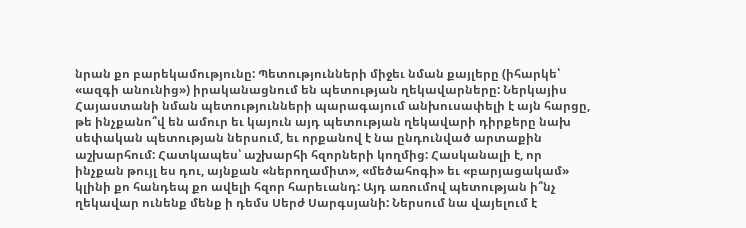նրան քո բարեկամությունը: Պետությունների միջեւ նման քայլերը (իհարկե՝ «ազգի անունից») իրականացնում են պետության ղեկավարները: Ներկայիս Հայաստանի նման պետությունների պարագայում անխուսափելի է այն հարցը, թե ինչքանո՞վ են ամուր եւ կայուն այդ պետության ղեկավարի դիրքերը նախ սեփական պետության ներսում, եւ որքանով է նա ընդունված արտաքին աշխարհում: Հատկապես՝ աշխարհի հզորների կողմից: Հասկանալի է, որ ինչքան թույլ ես դու, այնքան «ներողամիտ», «մեծահոգի» եւ «բարյացակամ» կլինի քո հանդեպ քո ավելի հզոր հարեւանդ: Այդ առումով պետության ի՞նչ ղեկավար ունենք մենք ի դեմս Սերժ Սարգսյանի: Ներսում նա վայելում է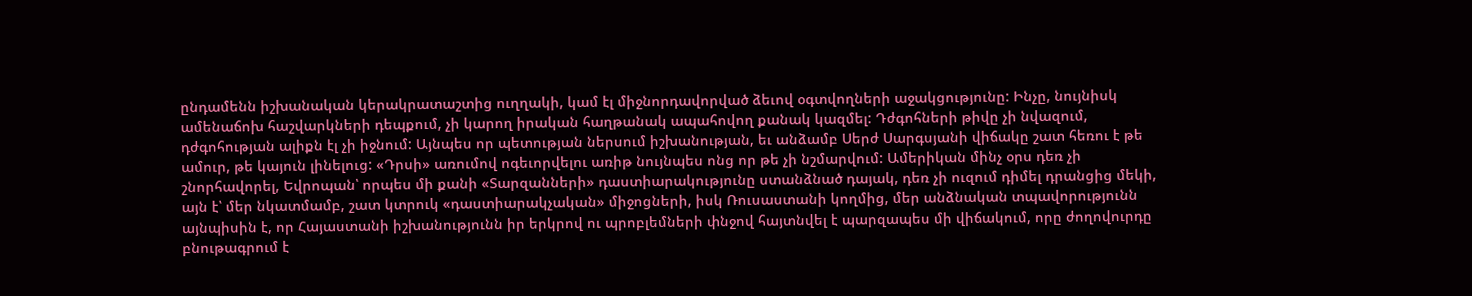ընդամենն իշխանական կերակրատաշտից ուղղակի, կամ էլ միջնորդավորված ձեւով օգտվողների աջակցությունը: Ինչը, նույնիսկ ամենաճոխ հաշվարկների դեպքում, չի կարող իրական հաղթանակ ապահովող քանակ կազմել: Դժգոհների թիվը չի նվազում, դժգոհության ալիքն էլ չի իջնում: Այնպես որ պետության ներսում իշխանության, եւ անձամբ Սերժ Սարգսյանի վիճակը շատ հեռու է թե ամուր, թե կայուն լինելուց: «Դրսի» առումով ոգեւորվելու առիթ նույնպես ոնց որ թե չի նշմարվում: Ամերիկան մինչ օրս դեռ չի շնորհավորել, Եվրոպան՝ որպես մի քանի «Տարզանների» դաստիարակությունը ստանձնած դայակ, դեռ չի ուզում դիմել դրանցից մեկի, այն է՝ մեր նկատմամբ, շատ կտրուկ «դաստիարակչական» միջոցների, իսկ Ռուսաստանի կողմից, մեր անձնական տպավորությունն այնպիսին է, որ Հայաստանի իշխանությունն իր երկրով ու պրոբլեմների փնջով հայտնվել է պարզապես մի վիճակում, որը ժողովուրդը բնութագրում է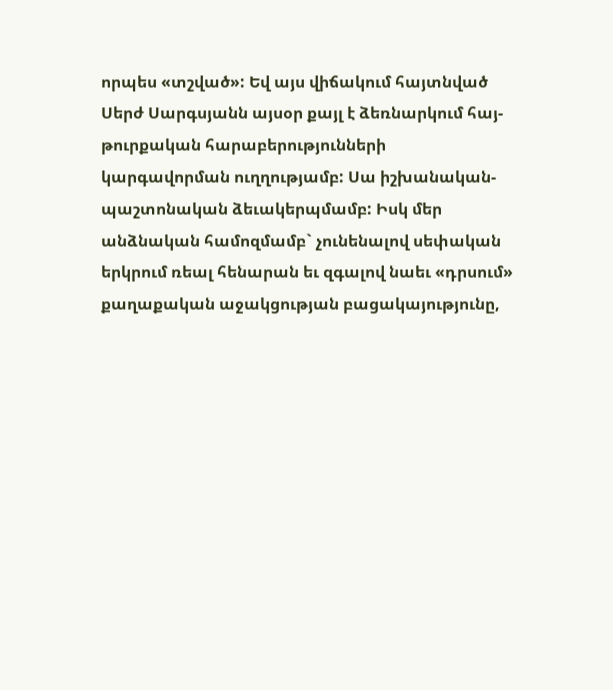որպես «տշված»: Եվ այս վիճակում հայտնված Սերժ Սարգսյանն այսօր քայլ է ձեռնարկում հայ-թուրքական հարաբերությունների կարգավորման ուղղությամբ: Սա իշխանական-պաշտոնական ձեւակերպմամբ: Իսկ մեր անձնական համոզմամբ` չունենալով սեփական երկրում ռեալ հենարան եւ զգալով նաեւ «դրսում» քաղաքական աջակցության բացակայությունը,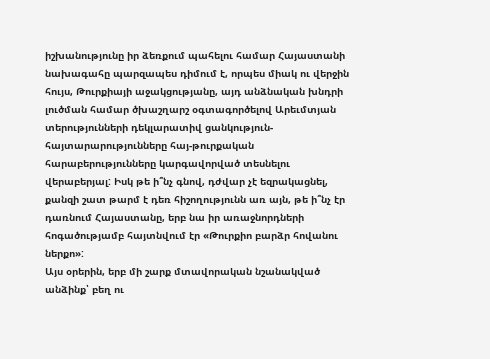իշխանությունը իր ձեռքում պահելու համար Հայաստանի նախագահը պարզապես դիմում է, որպես միակ ու վերջին հույս, Թուրքիայի աջակցությանը, այդ անձնական խնդրի լուծման համար ծխաշղարշ օգտագործելով Արեւմտյան տերությունների դեկլարատիվ ցանկություն-հայտարարությունները հայ-թուրքական հարաբերությունները կարգավորված տեսնելու վերաբերյալ: Իսկ թե ի՞նչ գնով, դժվար չէ եզրակացնել, քանզի շատ թարմ է դեռ հիշողությունն առ այն, թե ի՞նչ էր դառնում Հայաստանը, երբ նա իր առաջնորդների հոգածությամբ հայտնվում էր «Թուրքիո բարձր հովանու ներքո»:
Այս օրերին, երբ մի շարք մտավորական նշանակված անձինք՝ բեղ ու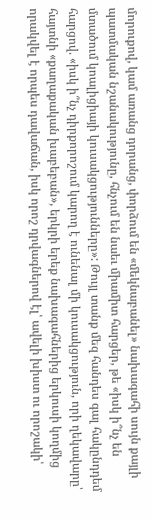մորուքով, կամ առանց դորանց, փորձում են «մեկնաբանել» նախագահի սույն քայլի պատմական նշանակությունը, հնչում են նաեւ միամիտ հարցեր, թե «իսկ ի՞նչ են մտածում կոալիցիայի կուսակցությունները»: Թույլ տանք մեզ հանդես գալ հակընդդեմ հարցով. «իսկ ի՞նչ դիրքորոշում կարող է ունենալ մի կուսակցություն, որի ղեկավարը՝ հայտնի «քաղաքական խաբեբան», երկրի երեք նախագահներից երկուսի կողմից որակվել է որպես դավաճան, իսկ որոշ դրվագներով էլ՝ ավելի խիստ ու որոշակի՝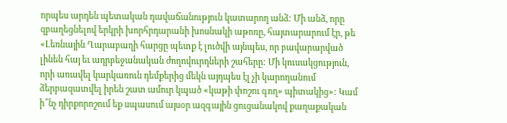որպես արդեն պետական դավաճանություն կատարող անձ: Մի անձ, որը զբաղեցնելով երկրի խորհրդարանի խոսնակի աթոռը, հայտարարում էր, թե «Լեռնային Ղարաբաղի հարցը պետք է լուծվի այնպես, որ բավարարված լինեն հայ եւ ադրբեջանական ժողովուրդների շահերը: Մի կուսակցություն, որի առավել կարկառուն դեմքերից մեկն այդպես էլ չի կարողանում ձերբազատվել իրեն շատ ամուր կպած «կաթի փոշու գող» պիտակից»: Կամ ի՞նչ դիրքորոշում եք սպասում այսօր ազգային ցուցանակով քաղաքական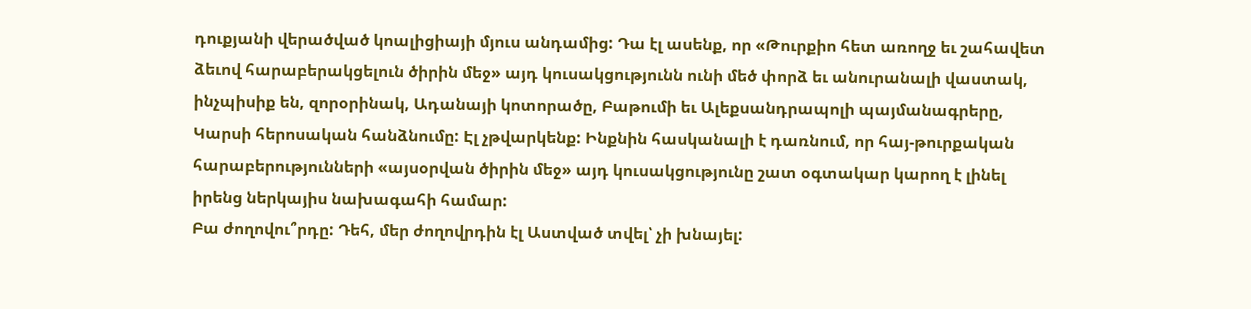դուքյանի վերածված կոալիցիայի մյուս անդամից: Դա էլ ասենք, որ «Թուրքիո հետ առողջ եւ շահավետ ձեւով հարաբերակցելուն ծիրին մեջ» այդ կուսակցությունն ունի մեծ փորձ եւ անուրանալի վաստակ, ինչպիսիք են, զորօրինակ, Ադանայի կոտորածը, Բաթումի եւ Ալեքսանդրապոլի պայմանագրերը, Կարսի հերոսական հանձնումը: Էլ չթվարկենք: Ինքնին հասկանալի է դառնում, որ հայ-թուրքական հարաբերությունների «այսօրվան ծիրին մեջ» այդ կուսակցությունը շատ օգտակար կարող է լինել իրենց ներկայիս նախագահի համար:
Բա ժողովու՞րդը: Դեհ, մեր ժողովրդին էլ Աստված տվել՝ չի խնայել: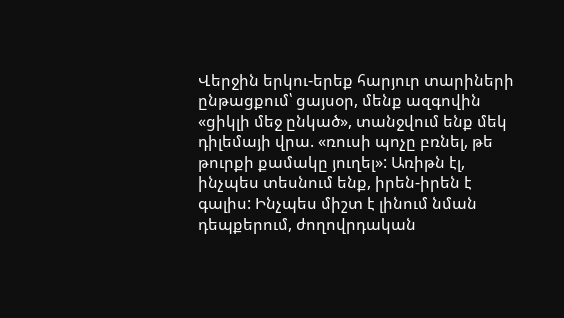Վերջին երկու-երեք հարյուր տարիների ընթացքում՝ ցայսօր, մենք ազգովին «ցիկլի մեջ ընկած», տանջվում ենք մեկ դիլեմայի վրա. «ռուսի պոչը բռնել, թե թուրքի քամակը յուղել»: Առիթն էլ, ինչպես տեսնում ենք, իրեն-իրեն է գալիս: Ինչպես միշտ է լինում նման դեպքերում, ժողովրդական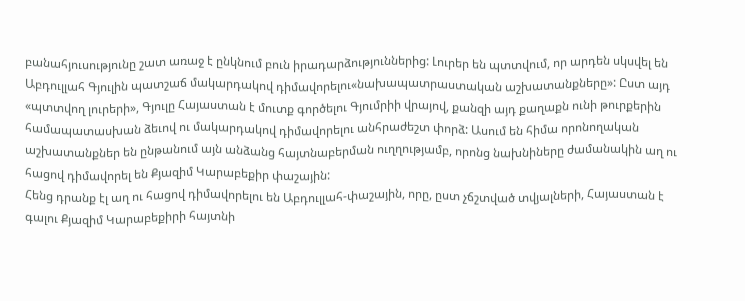բանահյուսությունը շատ առաջ է ընկնում բուն իրադարձություններից: Լուրեր են պտտվում, որ արդեն սկսվել են Աբդուլլահ Գյուլին պատշաճ մակարդակով դիմավորելու«նախապատրաստական աշխատանքները»: Ըստ այդ «պտտվող լուրերի», Գյուլը Հայաստան է մուտք գործելու Գյումրիի վրայով, քանզի այդ քաղաքն ունի թուրքերին համապատասխան ձեւով ու մակարդակով դիմավորելու անհրաժեշտ փորձ: Ասում են հիմա որոնողական աշխատանքներ են ընթանում այն անձանց հայտնաբերման ուղղությամբ, որոնց նախնիները ժամանակին աղ ու հացով դիմավորել են Քյազիմ Կարաբեքիր փաշային:
Հենց դրանք էլ աղ ու հացով դիմավորելու են Աբդուլլահ-փաշային, որը, ըստ չճշտված տվյալների, Հայաստան է գալու Քյազիմ Կարաբեքիրի հայտնի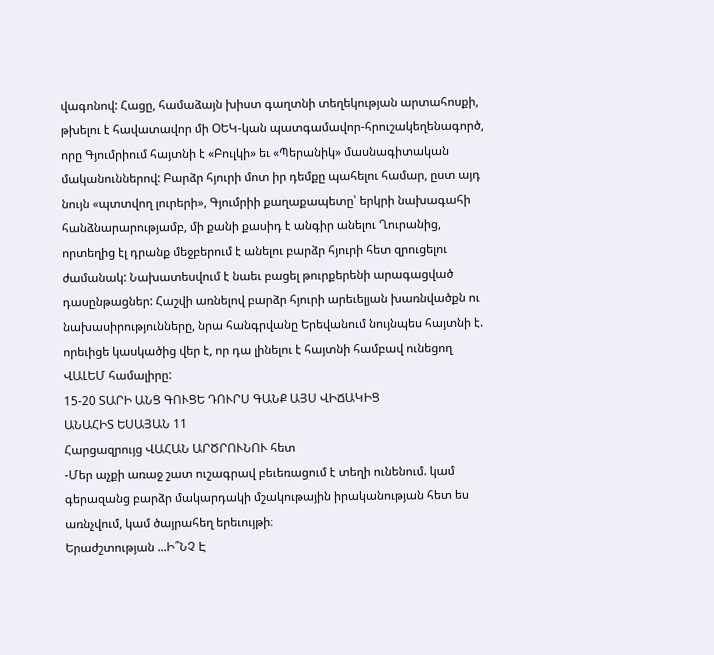վագոնով: Հացը, համաձայն խիստ գաղտնի տեղեկության արտահոսքի, թխելու է հավատավոր մի ՕԵԿ-կան պատգամավոր-հրուշակեղենագործ, որը Գյումրիում հայտնի է «Բուլկի» եւ «Պերանիկ» մասնագիտական մականուններով: Բարձր հյուրի մոտ իր դեմքը պահելու համար, ըստ այդ նույն «պտտվող լուրերի», Գյումրիի քաղաքապետը՝ երկրի նախագահի հանձնարարությամբ, մի քանի քասիդ է անգիր անելու Ղուրանից, որտեղից էլ դրանք մեջբերում է անելու բարձր հյուրի հետ զրուցելու ժամանակ: Նախատեսվում է նաեւ բացել թուրքերենի արագացված դասընթացներ: Հաշվի առնելով բարձր հյուրի արեւելյան խառնվածքն ու նախասիրությունները, նրա հանգրվանը Երեվանում նույնպես հայտնի է. որեւիցե կասկածից վեր է, որ դա լինելու է հայտնի համբավ ունեցող ՎԱԼԵՄ համալիրը:
15-20 ՏԱՐԻ ԱՆՑ ԳՈՒՑԵ ԴՈՒՐՍ ԳԱՆՔ ԱՅՍ ՎԻՃԱԿԻՑ
ԱՆԱՀԻՏ ԵՍԱՅԱՆ 11
Հարցազրույց ՎԱՀԱՆ ԱՐԾՐՈՒՆՈՒ հետ
-Մեր աչքի առաջ շատ ուշագրավ բեւեռացում է տեղի ունենում. կամ գերազանց բարձր մակարդակի մշակութային իրականության հետ ես առնչվում, կամ ծայրահեղ երեւույթի։
Երաժշտության ...Ի՞ՆՉ Է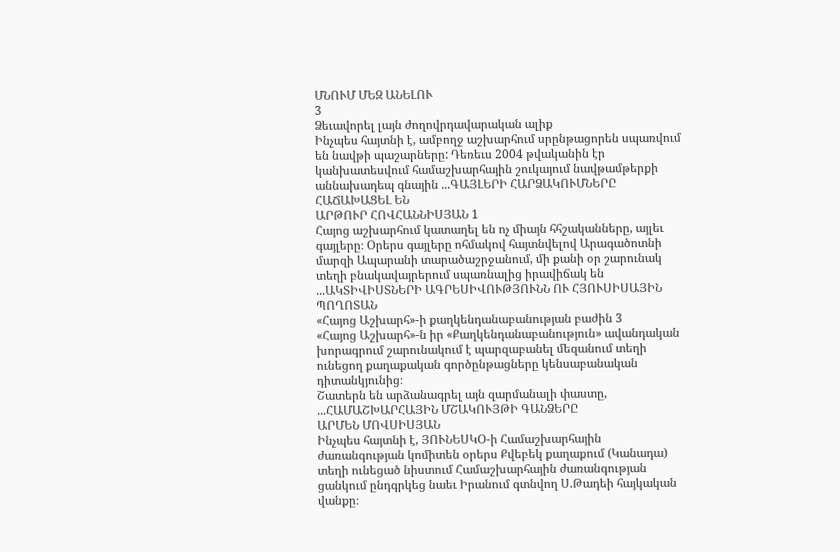ՄՆՈՒՄ ՄԵԶ ԱՆԵԼՈՒ
3
Ձեւավորել լայն ժողովրդավարական ալիք
Ինչպես հայտնի է, ամբողջ աշխարհում սրընթացորեն սպառվում են նավթի պաշարները: Դեռեւս 2004 թվականին էր կանխատեսվում համաշխարհային շուկայում նավթամթերքի աննախադեպ գնային ...ԳԱՅԼԵՐԻ ՀԱՐՁԱԿՈՒՄՆԵՐԸ ՀԱՃԱԽԱՑԵԼ ԵՆ
ԱՐԹՈՒՐ ՀՈՎՀԱՆՆԻՍՅԱՆ 1
Հայոց աշխարհում կատաղել են ոչ միայն հհշականները, այլեւ գայլերը։ Օրերս գայլերը ոհմակով հայտնվելով Արագածոտնի մարզի Ապարանի տարածաշրջանում, մի քանի օր շարունակ տեղի բնակավայրերում սպառնալից իրավիճակ են ...ԱԿՏԻՎԻՍՏՆԵՐԻ ԱԳՐԵՍԻՎՈՒԹՅՈՒՆՆ ՈՒ ՀՅՈՒՍԻՍԱՅԻՆ ՊՈՂՈՏԱՆ
«Հայոց Աշխարհ»-ի քաղկենդանաբանության բաժին 3
«Հայոց Աշխարհ»-ն իր «Քաղկենդանաբանություն» ավանդական խորագրում շարունակում է պարզաբանել մեզանում տեղի ունեցող քաղաքական գործընթացները կենսաբանական դիտանկյունից։
Շատերն են արձանագրել այն զարմանալի փաստը, ...ՀԱՄԱՇԽԱՐՀԱՅԻՆ ՄՇԱԿՈՒՅԹԻ ԳԱՆՁԵՐԸ
ԱՐՄԵՆ ՄՈՎՍԻՍՅԱՆ
Ինչպես հայտնի է, ՅՈՒՆԵՍԿՕ-ի Համաշխարհային ժառանգության կոմիտեն օրերս Քվեբեկ քաղաքում (Կանադա) տեղի ունեցած նիստում Համաշխարհային ժառանգության ցանկում ընդգրկեց նաեւ Իրանում գտնվող Ս.Թադեի հայկական վանքը։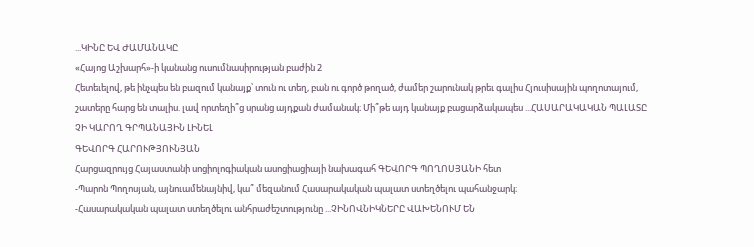...ԿԻՆԸ ԵՎ ԺԱՄԱՆԱԿԸ
«Հայոց Աշխարհ»-ի կանանց ուսումնասիրության բաժին 2
Հետեւելով, թե ինչպես են բազում կանայք՝ տուն ու տեղ, բան ու գործ թողած, ժամեր շարունակ թրեւ գալիս Հյուսիսային պողոտայում, շատերը հարց են տալիս. լավ որտեղի՞ց սրանց այդքան ժամանակ։ Մի՞թե այդ կանայք բացարձակապես ...ՀԱՍԱՐԱԿԱԿԱՆ ՊԱԼԱՏԸ ՉԻ ԿԱՐՈՂ ԳՐՊԱՆԱՅԻՆ ԼԻՆԵԼ
ԳԵՎՈՐԳ ՀԱՐՈՒԹՅՈՒՆՅԱՆ
Հարցազրույց Հայաստանի սոցիոլոգիական ասոցիացիայի նախագահ ԳԵՎՈՐԳ ՊՈՂՈՍՅԱՆԻ հետ
-Պարոն Պողոսյան, այնուամենայնիվ, կա՞ մեզանում Հասարակական պալատ ստեղծելու պահանջարկ։
-Հասարակական պալատ ստեղծելու անհրաժեշտությունը ...ՉԻՆՈՎՆԻԿՆԵՐԸ ՎԱԽԵՆՈՒՄ ԵՆ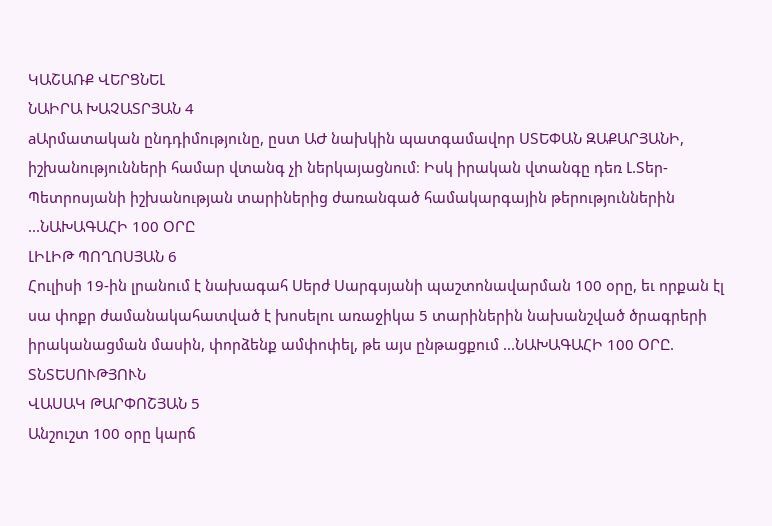ԿԱՇԱՌՔ ՎԵՐՑՆԵԼ
ՆԱԻՐԱ ԽԱՉԱՏՐՅԱՆ 4
aԱրմատական ընդդիմությունը, ըստ ԱԺ նախկին պատգամավոր ՍՏԵՓԱՆ ԶԱՔԱՐՅԱՆԻ, իշխանությունների համար վտանգ չի ներկայացնում։ Իսկ իրական վտանգը դեռ Լ.Տեր-Պետրոսյանի իշխանության տարիներից ժառանգած համակարգային թերություններին ...ՆԱԽԱԳԱՀԻ 100 ՕՐԸ
ԼԻԼԻԹ ՊՈՂՈՍՅԱՆ 6
Հուլիսի 19-ին լրանում է նախագահ Սերժ Սարգսյանի պաշտոնավարման 100 օրը, եւ որքան էլ սա փոքր ժամանակահատված է խոսելու առաջիկա 5 տարիներին նախանշված ծրագրերի իրականացման մասին, փորձենք ամփոփել, թե այս ընթացքում ...ՆԱԽԱԳԱՀԻ 100 ՕՐԸ. ՏՆՏԵՍՈՒԹՅՈՒՆ
ՎԱՍԱԿ ԹԱՐՓՈՇՅԱՆ 5
Անշուշտ 100 օրը կարճ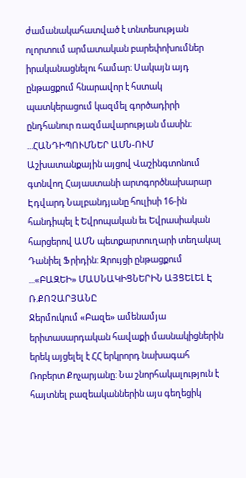ժամանակահատված է տնտեսության ոլորտում արմատական բարեփոխումներ իրականացնելու համար։ Սակայն այդ ընթացքում հնարավոր է հստակ պատկերացում կազմել գործադիրի ընդհանուր ռազմավարության մասին։ ...ՀԱՆԴԻՊՈՒՄՆԵՐ ԱՄՆ-ՈՒՄ
Աշխատանքային այցով Վաշինգտոնում գտնվող Հայաստանի արտգործնախարար Էդվարդ Նալբանդյանը հուլիսի 16-ին հանդիպել է Եվրոպական եւ Եվրասիական հարցերով ԱՄՆ պետքարտուղարի տեղակալ Դանիել Ֆրիդին: Զրույցի ընթացքում ...«ԲԱԶԵԻ» ՄԱՍՆԱԿԻՑՆԵՐԻՆ ԱՅՑԵԼԵԼ Է Ռ.ՔՈՉԱՐՅԱՆԸ
Ջերմուկում «Բազե» ամենամյա երիտասարդական հավաքի մասնակիցներին երեկ այցելել է ՀՀ երկրորդ նախագահ Ռոբերտ Քոչարյանը: Նա շնորհակալություն է հայտնել բազեականներին այս գեղեցիկ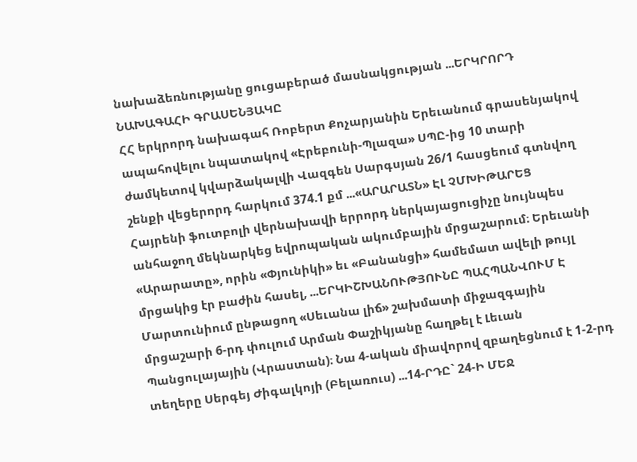նախաձեռնությանը ցուցաբերած մասնակցության ...ԵՐԿՐՈՐԴ ՆԱԽԱԳԱՀԻ ԳՐԱՍԵՆՅԱԿԸ
ՀՀ երկրորդ նախագահ Ռոբերտ Քոչարյանին Երեւանում գրասենյակով ապահովելու նպատակով «Էրեբունի-Պլազա» ՍՊԸ-ից 10 տարի ժամկետով կվարձակալվի Վազգեն Սարգսյան 26/1 հասցեում գտնվող շենքի վեցերորդ հարկում 374.1 քմ ...«ԱՐԱՐԱՏՆ» ԷԼ ՉՄԽԻԹԱՐԵՑ
Հայրենի ֆուտբոլի վերնախավի երրորդ ներկայացուցիչը նույնպես անհաջող մեկնարկեց եվրոպական ակումբային մրցաշարում։ Երեւանի «Արարատը», որին «Փյունիկի» եւ «Բանանցի» համեմատ ավելի թույլ մրցակից էր բաժին հասել, ...ԵՐԿԻՇԽԱՆՈՒԹՅՈՒՆԸ ՊԱՀՊԱՆՎՈՒՄ Է
Մարտունիում ընթացող «Սեւանա լիճ» շախմատի միջազգային մրցաշարի 6-րդ փուլում Արման Փաշիկյանը հաղթել է Լեւան Պանցուլայային (Վրաստան)։ Նա 4-ական միավորով զբաղեցնում է 1-2-րդ տեղերը Սերգեյ Ժիգալկոյի (Բելառուս) ...14-ՐԴԸ` 24-Ի ՄԵՋ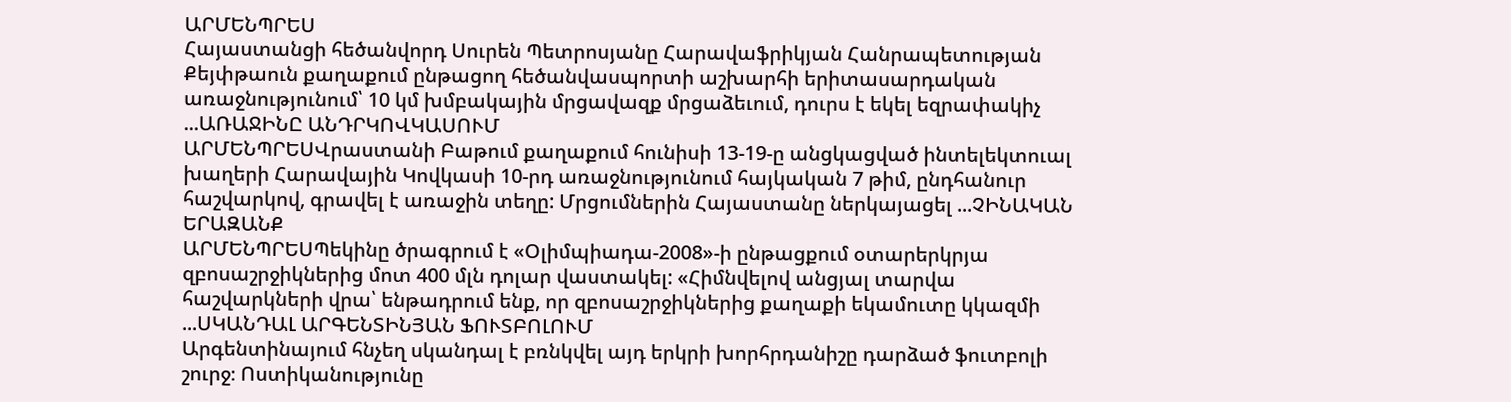ԱՐՄԵՆՊՐԵՍ
Հայաստանցի հեծանվորդ Սուրեն Պետրոսյանը Հարավաֆրիկյան Հանրապետության Քեյփթաուն քաղաքում ընթացող հեծանվասպորտի աշխարհի երիտասարդական առաջնությունում՝ 10 կմ խմբակային մրցավազք մրցաձեւում, դուրս է եկել եզրափակիչ ...ԱՌԱՋԻՆԸ ԱՆԴՐԿՈՎԿԱՍՈՒՄ
ԱՐՄԵՆՊՐԵՍՎրաստանի Բաթում քաղաքում հունիսի 13-19-ը անցկացված ինտելեկտուալ խաղերի Հարավային Կովկասի 10-րդ առաջնությունում հայկական 7 թիմ, ընդհանուր հաշվարկով, գրավել է առաջին տեղը: Մրցումներին Հայաստանը ներկայացել ...ՉԻՆԱԿԱՆ ԵՐԱԶԱՆՔ
ԱՐՄԵՆՊՐԵՍՊեկինը ծրագրում է «Օլիմպիադա-2008»-ի ընթացքում օտարերկրյա զբոսաշրջիկներից մոտ 400 մլն դոլար վաստակել: «Հիմնվելով անցյալ տարվա հաշվարկների վրա՝ ենթադրում ենք, որ զբոսաշրջիկներից քաղաքի եկամուտը կկազմի ...ՍԿԱՆԴԱԼ ԱՐԳԵՆՏԻՆՅԱՆ ՖՈՒՏԲՈԼՈՒՄ
Արգենտինայում հնչեղ սկանդալ է բռնկվել այդ երկրի խորհրդանիշը դարձած ֆուտբոլի շուրջ։ Ոստիկանությունը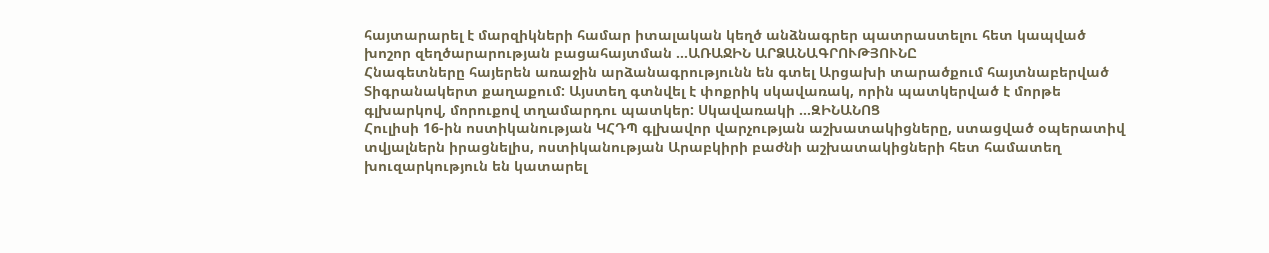հայտարարել է մարզիկների համար իտալական կեղծ անձնագրեր պատրաստելու հետ կապված խոշոր զեղծարարության բացահայտման ...ԱՌԱՋԻՆ ԱՐՁԱՆԱԳՐՈՒԹՅՈՒՆԸ
Հնագետները հայերեն առաջին արձանագրությունն են գտել Արցախի տարածքում հայտնաբերված Տիգրանակերտ քաղաքում: Այստեղ գտնվել է փոքրիկ սկավառակ, որին պատկերված է մորթե գլխարկով, մորուքով տղամարդու պատկեր: Սկավառակի ...ԶԻՆԱՆՈՑ
Հուլիսի 16-ին ոստիկանության ԿՀԴՊ գլխավոր վարչության աշխատակիցները, ստացված օպերատիվ տվյալներն իրացնելիս, ոստիկանության Արաբկիրի բաժնի աշխատակիցների հետ համատեղ խուզարկություն են կատարել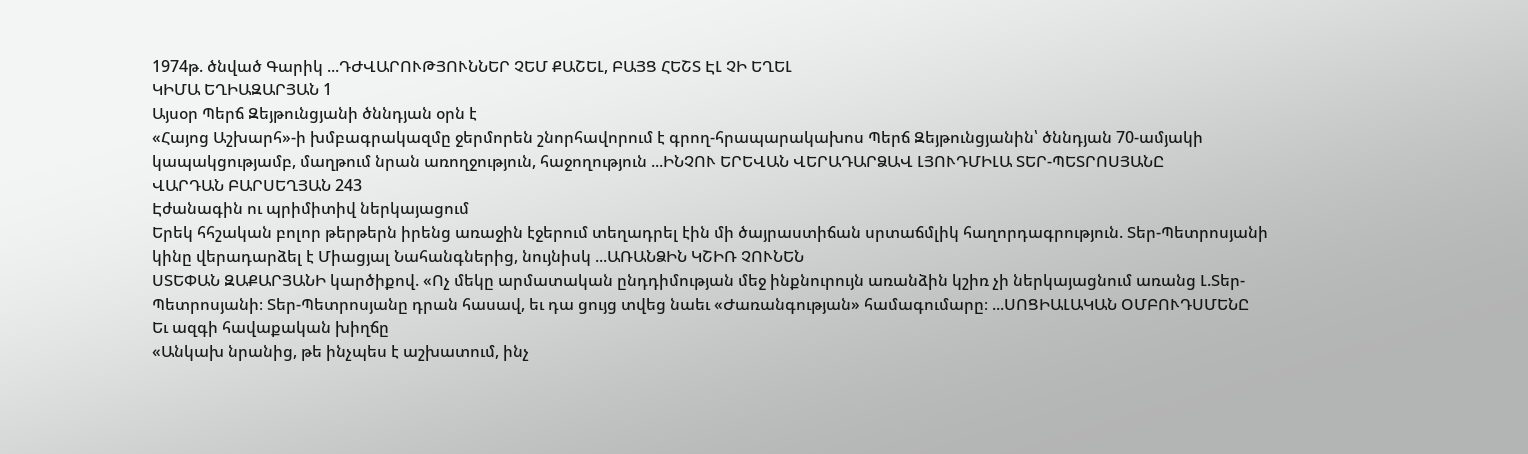1974թ. ծնված Գարիկ ...ԴԺՎԱՐՈՒԹՅՈՒՆՆԵՐ ՉԵՄ ՔԱՇԵԼ, ԲԱՅՑ ՀԵՇՏ ԷԼ ՉԻ ԵՂԵԼ
ԿԻՄԱ ԵՂԻԱԶԱՐՅԱՆ 1
Այսօր Պերճ Զեյթունցյանի ծննդյան օրն է
«Հայոց Աշխարհ»-ի խմբագրակազմը ջերմորեն շնորհավորում է գրող-հրապարակախոս Պերճ Զեյթունցյանին՝ ծննդյան 70-ամյակի կապակցությամբ, մաղթում նրան առողջություն, հաջողություն ...ԻՆՉՈՒ ԵՐԵՎԱՆ ՎԵՐԱԴԱՐՁԱՎ ԼՅՈՒԴՄԻԼԱ ՏԵՐ-ՊԵՏՐՈՍՅԱՆԸ
ՎԱՐԴԱՆ ԲԱՐՍԵՂՅԱՆ 243
Էժանագին ու պրիմիտիվ ներկայացում
Երեկ հհշական բոլոր թերթերն իրենց առաջին էջերում տեղադրել էին մի ծայրաստիճան սրտաճմլիկ հաղորդագրություն. Տեր-Պետրոսյանի կինը վերադարձել է Միացյալ Նահանգներից, նույնիսկ ...ԱՌԱՆՁԻՆ ԿՇԻՌ ՉՈՒՆԵՆ
ՍՏԵՓԱՆ ԶԱՔԱՐՅԱՆԻ կարծիքով. «Ոչ մեկը արմատական ընդդիմության մեջ ինքնուրույն առանձին կշիռ չի ներկայացնում առանց Լ.Տեր-Պետրոսյանի։ Տեր-Պետրոսյանը դրան հասավ, եւ դա ցույց տվեց նաեւ «Ժառանգության» համագումարը։ ...ՍՈՑԻԱԼԱԿԱՆ ՕՄԲՈՒԴՍՄԵՆԸ
Եւ ազգի հավաքական խիղճը
«Անկախ նրանից, թե ինչպես է աշխատում, ինչ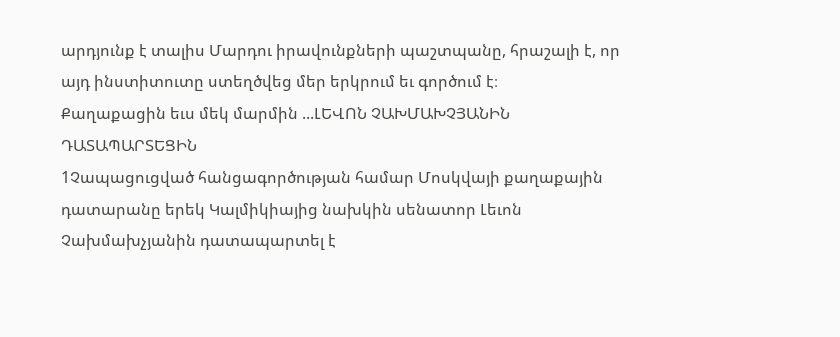արդյունք է տալիս Մարդու իրավունքների պաշտպանը, հրաշալի է, որ այդ ինստիտուտը ստեղծվեց մեր երկրում եւ գործում է։
Քաղաքացին եւս մեկ մարմին ...ԼԵՎՈՆ ՉԱԽՄԱԽՉՅԱՆԻՆ ԴԱՏԱՊԱՐՏԵՑԻՆ
1Չապացուցված հանցագործության համար Մոսկվայի քաղաքային դատարանը երեկ Կալմիկիայից նախկին սենատոր Լեւոն Չախմախչյանին դատապարտել է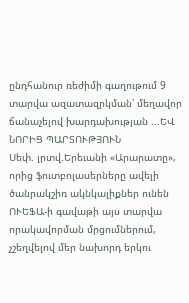ընդհանուր ռեժիմի գաղութում 9 տարվա ազատազրկման՝ մեղավոր ճանաչելով խարդախության ...ԵՎ ՆՈՐԻՑ ՊԱՐՏՈՒԹՅՈՒՆ
Սեփ. լրտվ.Երեւանի «Արարատը», որից ֆուտբոլասերները ավելի ծանրակշիռ ակնկալիքներ ունեն ՈՒԵՖԱ-ի գավաթի այս տարվա որակավորման մրցումներում, չշեղվելով մեր նախորդ երկու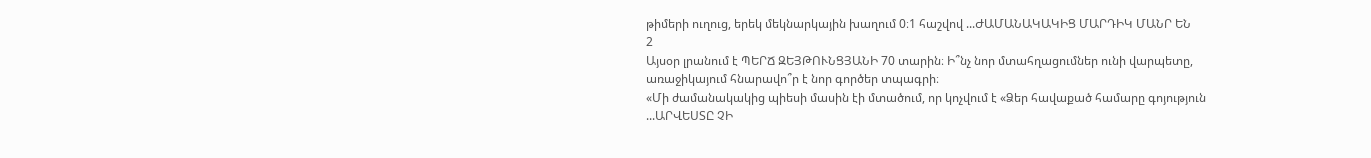թիմերի ուղուց, երեկ մեկնարկային խաղում 0։1 հաշվով ...ԺԱՄԱՆԱԿԱԿԻՑ ՄԱՐԴԻԿ ՄԱՆՐ ԵՆ
2
Այսօր լրանում է ՊԵՐՃ ԶԵՅԹՈՒՆՑՅԱՆԻ 70 տարին։ Ի՞նչ նոր մտահղացումներ ունի վարպետը, առաջիկայում հնարավո՞ր է նոր գործեր տպագրի։
«Մի ժամանակակից պիեսի մասին էի մտածում, որ կոչվում է «Ձեր հավաքած համարը գոյություն ...ԱՐՎԵՍՏԸ ՉԻ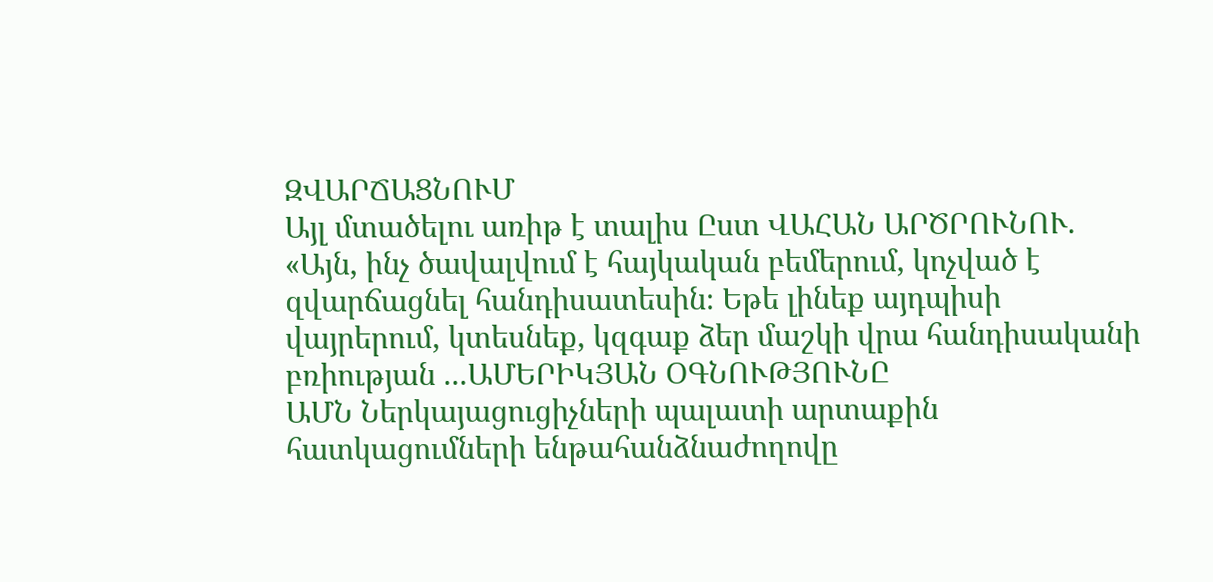ԶՎԱՐՃԱՑՆՈՒՄ
Այլ մտածելու առիթ է տալիս Ըստ ՎԱՀԱՆ ԱՐԾՐՈՒՆՈՒ. «Այն, ինչ ծավալվում է հայկական բեմերում, կոչված է զվարճացնել հանդիսատեսին։ Եթե լինեք այդպիսի վայրերում, կտեսնեք, կզգաք ձեր մաշկի վրա հանդիսականի բռիության ...ԱՄԵՐԻԿՅԱՆ ՕԳՆՈՒԹՅՈՒՆԸ
ԱՄՆ Ներկայացուցիչների պալատի արտաքին հատկացումների ենթահանձնաժողովը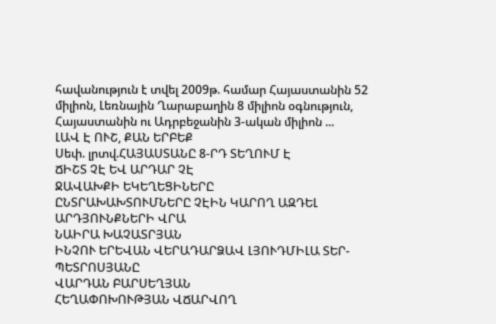հավանություն է տվել 2009թ. համար Հայաստանին 52 միլիոն, Լեռնային Ղարաբաղին 8 միլիոն օգնություն, Հայաստանին ու Ադրբեջանին 3-ական միլիոն ...
ԼԱՎ Է ՈՒՇ, ՔԱՆ ԵՐԲԵՔ
Սեփ. լրտվ.ՀԱՅԱՍՏԱՆԸ 8-ՐԴ ՏԵՂՈՒՄ Է
ՃԻՇՏ ՉԷ ԵՎ ԱՐԴԱՐ ՉԷ
ՋԱՎԱԽՔԻ ԵԿԵՂԵՑԻՆԵՐԸ
ԸՆՏՐԱԽԱԽՏՈՒՄՆԵՐԸ ՉԷԻՆ ԿԱՐՈՂ ԱԶԴԵԼ ԱՐԴՅՈՒՆՔՆԵՐԻ ՎՐԱ
ՆԱԻՐԱ ԽԱՉԱՏՐՅԱՆ
ԻՆՉՈՒ ԵՐԵՎԱՆ ՎԵՐԱԴԱՐՁԱՎ ԼՅՈՒԴՄԻԼԱ ՏԵՐ-ՊԵՏՐՈՍՅԱՆԸ
ՎԱՐԴԱՆ ԲԱՐՍԵՂՅԱՆ
ՀԵՂԱՓՈԽՈՒԹՅԱՆ ՎՃԱՐՎՈՂ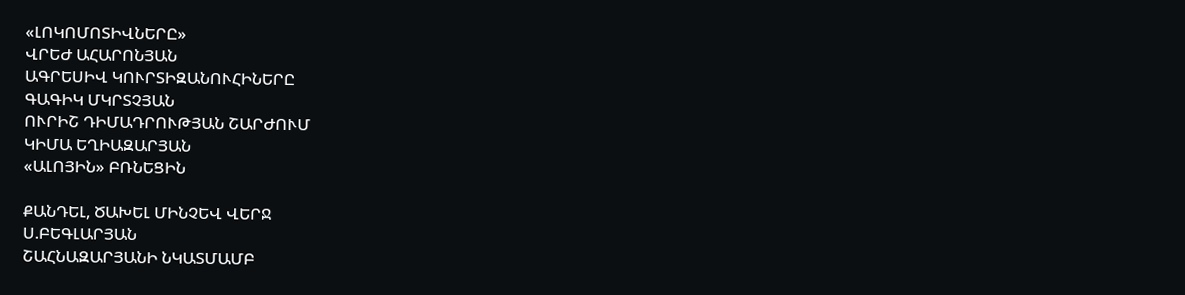«ԼՈԿՈՄՈՏԻՎՆԵՐԸ»
ՎՐԵԺ ԱՀԱՐՈՆՅԱՆ
ԱԳՐԵՍԻՎ ԿՈՒՐՏԻԶԱՆՈՒՀԻՆԵՐԸ
ԳԱԳԻԿ ՄԿՐՏՉՅԱՆ
ՈՒՐԻՇ ԴԻՄԱԴՐՈՒԹՅԱՆ ՇԱՐԺՈՒՄ
ԿԻՄԱ ԵՂԻԱԶԱՐՅԱՆ
«ԱԼՈՅԻՆ» ԲՌՆԵՑԻՆ

ՔԱՆԴԵԼ, ԾԱԽԵԼ ՄԻՆՉԵՎ ՎԵՐՋ
Ս.ԲԵԳԼԱՐՅԱՆ
ՇԱՀՆԱԶԱՐՅԱՆԻ ՆԿԱՏՄԱՄԲ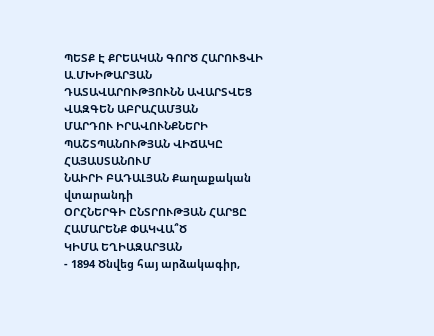ՊԵՏՔ Է ՔՐԵԱԿԱՆ ԳՈՐԾ ՀԱՐՈՒՑՎԻ
Ա.ՄԽԻԹԱՐՅԱՆ
ԴԱՏԱՎԱՐՈՒԹՅՈՒՆՆ ԱՎԱՐՏՎԵՑ
ՎԱԶԳԵՆ ԱԲՐԱՀԱՄՅԱՆ
ՄԱՐԴՈՒ ԻՐԱՎՈՒՆՔՆԵՐԻ ՊԱՇՏՊԱՆՈՒԹՅԱՆ ՎԻՃԱԿԸ ՀԱՅԱՍՏԱՆՈՒՄ
ՆԱԻՐԻ ԲԱԴԱԼՅԱՆ Քաղաքական վտարանդի
ՕՐՀՆԵՐԳԻ ԸՆՏՐՈՒԹՅԱՆ ՀԱՐՑԸ ՀԱՄԱՐԵՆՔ ՓԱԿՎԱ՞Ծ
ԿԻՄԱ ԵՂԻԱԶԱՐՅԱՆ
- 1894 Ծնվեց հայ արձակագիր,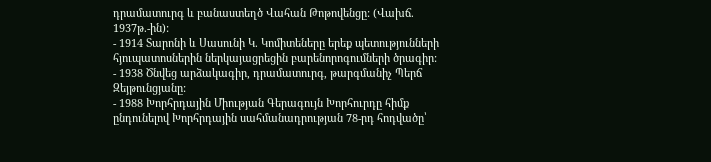դրամատուրգ և բանաստեղծ Վահան Թոթովենցը: (Վախճ. 1937թ.-ին):
- 1914 Տարոնի և Սասունի Կ. Կոմիտեները երեք պետությունների հյուպատոսներին ներկայացրեցին բարենորոգումների ծրագիր:
- 1938 Ծնվեց արձակագիր, դրամատուրգ, թարգմանիչ Պերճ Զեյթունցյանը:
- 1988 Խորհրդային Միության Գերագույն Խորհուրդը հիմք ընդունելով Խորհրդային սահմանադրության 78-րդ հոդվածը՝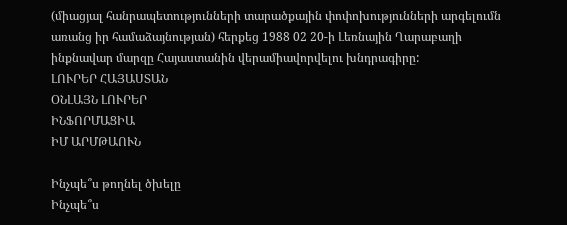(միացյալ հանրապետությունների տարածքային փոփոխությունների արգելումն առանց իր համաձայնության) հերքեց 1988 02 20-ի Լեռնային Ղարաբաղի ինքնավար մարզը Հայաստանին վերամիավորվելու խնդրագիրը:
ԼՈՒՐԵՐ ՀԱՅԱՍՏԱՆ
ՕՆԼԱՅՆ ԼՈՒՐԵՐ
ԻՆՖՈՐՄԱՑԻԱ
ԻՄ ԱՐՄԹԱՈՒՆ

Ինչպե՞ս թողնել ծխելը
Ինչպե՞ս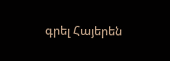գրել Հայերեն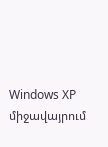Windows XP միջավայրում